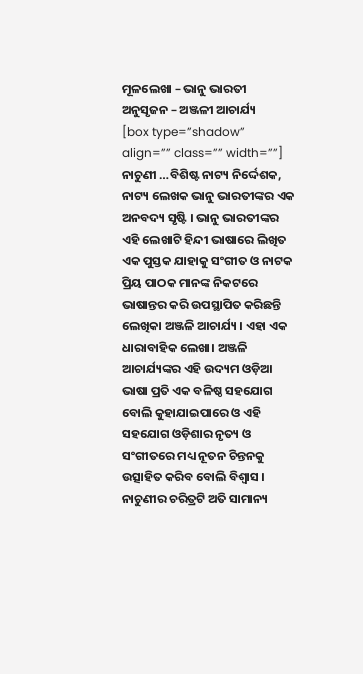ମୂଳଲେଖା – ଭାନୁ ଭାରତୀ
ଅନୁସୃଜନ – ଅଞ୍ଜଳୀ ଆଚାର୍ଯ୍ୟ
[box type=”shadow” align=”” class=”” width=””] ନାଚୁଣୀ …ବିଶିଷ୍ଟ ନାଟ୍ୟ ନିର୍ଦ୍ଦେଶକ, ନାଟ୍ୟ ଲେଖକ ଭାନୁ ଭାରତୀଙ୍କର ଏକ ଅନବଦ୍ୟ ସୃଷ୍ଟି । ଭାନୁ ଭାରତୀଙ୍କର ଏହି ଲେଖାଟି ହିନ୍ଦୀ ଭାଷାରେ ଲିଖିତ ଏକ ପୁସ୍ତକ ଯାହାକୁ ସଂଗୀତ ଓ ନାଟକ ପ୍ରିୟ ପାଠକ ମାନଙ୍କ ନିକଟରେ ଭାଷାନ୍ତର କରି ଉପସ୍ଥାପିତ କରିଛନ୍ତି ଲେଖିକା ଅଞ୍ଜଳି ଆଚାର୍ଯ୍ୟ । ଏହା ଏକ ଧାରାବାହିକ ଲେଖା। ଅଞ୍ଜଳି ଆଚାର୍ଯ୍ୟଙ୍କର ଏହି ଉଦ୍ୟମ ଓଡ଼ିଆ ଭାଷା ପ୍ରତି ଏକ ବଳିଷ୍ଠ ସହଯୋଗ ବୋଲି କୁହାଯାଇପାରେ ଓ ଏହି ସହଯୋଗ ଓଡ଼ିଶାର ନୃତ୍ୟ ଓ ସଂଗୀତରେ ମଧ୍ୟ ନୂତନ ଚିନ୍ତନକୁ ଉତ୍ସାହିତ କରିବ ବୋଲି ବିଶ୍ୱାସ । ନାଚୁଣୀର ଚରିତ୍ରଟି ଅତି ସାମାନ୍ୟ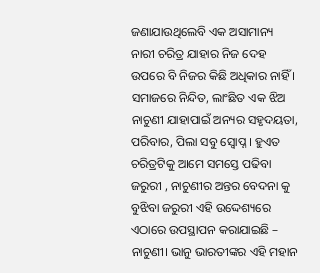ଜଣାଯାଉଥିଲେବି ଏକ ଅସାମାନ୍ୟ ନାରୀ ଚରିତ୍ର ଯାହାର ନିଜ ଦେହ ଉପରେ ବି ନିଜର କିଛି ଅଧିକାର ନାହିଁ । ସମାଜରେ ନିନ୍ଦିତ, ଲାଂଛିତ ଏକ ଝିଅ ନାଚୁଣୀ ଯାହାପାଇଁ ଅନ୍ୟର ସହୃଦୟତା, ପରିବାର, ପିଲା ସବୁ ସ୍ଵୋପ୍ନ । ହୁଏତ ଚରିତ୍ରଟିକୁ ଆମେ ସମସ୍ତେ ପଢିବା ଜରୁରୀ , ନାଚୁଣୀର ଅନ୍ତର ବେଦନା କୁ ବୁଝିବା ଜରୁରୀ ଏହି ଉଦ୍ଦେଶ୍ୟରେ ଏଠାରେ ଉପସ୍ଥାପନ କରାଯାଇଛି – ନାଚୁଣୀ। ଭାନୁ ଭାରତୀଙ୍କର ଏହି ମହାନ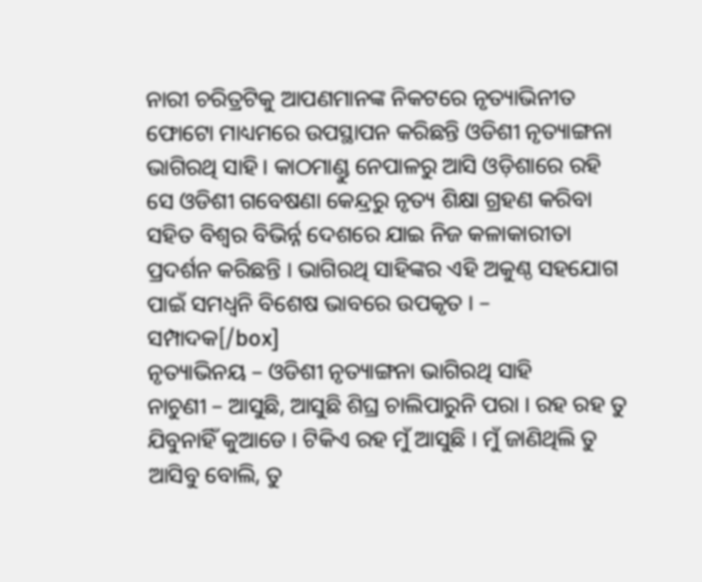ନାରୀ ଚରିତ୍ରଟିକୁ ଆପଣମାନଙ୍କ ନିକଟରେ ନୃତ୍ୟାଭିନୀତ ଫୋଟୋ ମାଧ୍ୟମରେ ଉପସ୍ଥାପନ କରିଛନ୍ତି ଓଡିଶୀ ନୃତ୍ୟାଙ୍ଗନା ଭାଗିରଥି ସାହି। କାଠମାଣ୍ଡୁ ନେପାଳରୁ ଆସି ଓଡ଼ିଶାରେ ରହି ସେ ଓଡିଶୀ ଗବେଷଣା କେନ୍ଦ୍ରରୁ ନୃତ୍ୟ ଶିକ୍ଷା ଗ୍ରହଣ କରିବା ସହିତ ବିଶ୍ଵର ବିଭିର୍ନ୍ନ ଦେଶରେ ଯାଇ ନିଜ କଳାକାରୀତା ପ୍ରଦର୍ଶନ କରିଛନ୍ତି । ଭାଗିରଥି ସାହିଙ୍କର ଏହି ଅକୁଣ୍ଠ ସହଯୋଗ ପାଇଁ ସମଧ୍ୱନି ବିଶେଷ ଭାବରେ ଉପକୃତ । – ସମ୍ପାଦକ[/box]
ନୃତ୍ୟାଭିନୟ – ଓଡିଶୀ ନୃତ୍ୟାଙ୍ଗନା ଭାଗିରଥି ସାହି
ନାଚୁଣୀ – ଆସୁଛି, ଆସୁଛି ଶିଘ୍ର ଚାଲିପାରୁନି ପରା । ରହ ରହ ତୁ ଯିବୁନାହିଁ କୁଆଡେ । ଟିକିଏ ରହ ମୁଁ ଆସୁଛି । ମୁଁ ଜାଣିଥିଲି ତୁ ଆସିବୁ ବୋଲି, ତୁ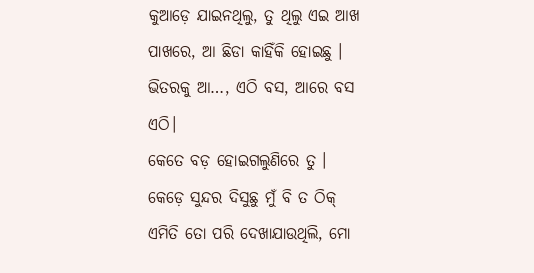କୁଆଡ଼େ ଯାଇନଥିଲୁ, ତୁ ଥିଲୁ ଏଇ ଆଖ ପାଖରେ, ଆ ଛିଡା କାହିଁକି ହୋଇଛୁ । ଭିତରକୁ ଆ…, ଏଠି ବସ, ଆରେ ବସ ଏଠି।
କେତେ ବଡ଼ ହୋଇଗଲୁଣିରେ ତୁ । କେଡ଼େ ସୁନ୍ଦର ଦିସୁଛୁ ମୁଁ ବି ତ ଠିକ୍ ଏମିତି ତୋ ପରି ଦେଖାଯାଉଥିଲି, ମୋ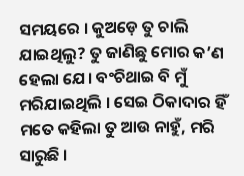ସମୟରେ । କୁଅଡ଼େ ତୁ ଚାଲି ଯାଇଥିଲୁ? ତୁ ଜାଣିଛୁ ମୋର କ’ଣ ହେଲା ଯେ। ବଂଚିଥାଇ ବି ମୁଁ ମରିଯାଇଥିଲି । ସେଇ ଠିକାଦାର ହିଁ ମତେ କହିଲା ତୁ ଆଉ ନାହୁଁ, ମରି ସାରୁଛି ।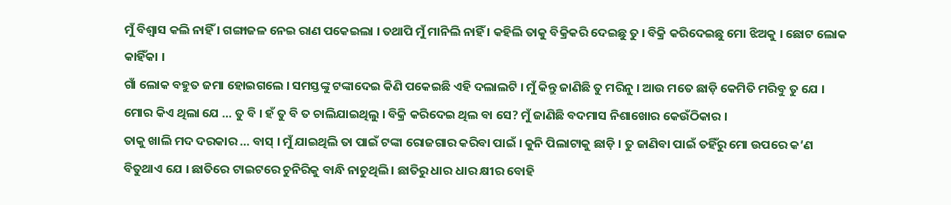ମୁଁ ବିଶ୍ୱାସ କଲି ନାହିଁ । ଗଙ୍ଗାଜଳ ନେଇ ରାଣ ପକେଇଲା । ତଥାପି ମୁଁ ମାନିଲି ନାହିଁ । କହିଲି ତାକୁ ବିକ୍ରିକରି ଦେଇଛୁ ତୁ । ବିକ୍ରି କରିଦେଇଛୁ ମୋ ଝିଅକୁ । ଛୋଟ ଲୋକ କାହିଁକା ।
ଗାଁ ଲୋକ ବହୁତ ଜମା ହୋଇଗଲେ । ସମସ୍ତଙ୍କୁ ଟଙ୍କାଦେଇ କିଣି ପକେଇଛି ଏହି ଦଲାଲଟି । ମୁଁ କିନ୍ତୁ ଜାଣିଛି ତୁ ମରିନୁ । ଆଉ ମତେ ଛାଡ଼ି କେମିତି ମରିବୁ ତୁ ଯେ । ମୋର କିଏ ଥିଲା ଯେ … ତୁ ବି । ହଁ ତୁ ବି ତ ଚାଲିଯାଇଥିଲୁ । ବିକ୍ରି କରିଦେଇ ଥିଲ ବା ସେ? ମୁଁ ଜାଣିଛି ବଦମାସ ନିଶାଖୋର କେଉଁଠିକାର ।
ତାକୁ ଖାଲି ମଦ ଦରକାର … ବାସ୍ । ମୁଁ ଯାଇଥିଲି ତା ପାଇଁ ଟଙ୍କା ରୋଜଗାର କରିବା ପାଇଁ । କୁନି ପିଲାଟାକୁ ଛାଡ଼ି । ତୁ ଜାଣିବା ପାଇଁ ତହିଁରୁ ମୋ ଉପରେ କ’ଣ ବିତୁଥାଏ ଯେ । ଛାତିରେ ଟାଇଟରେ ଚୁନିରିକୁ ବାନ୍ଧି ନାଚୁଥିଲି । ଛାତିରୁ ଧାର ଧାର କ୍ଷୀର ବୋହି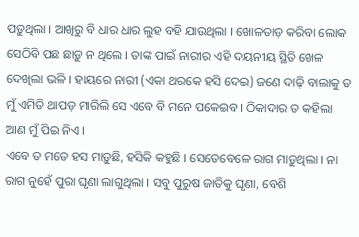ପଡ଼ୁଥିଲା । ଆଖିରୁ ବି ଧାର ଧାର ଲୁହ ବହି ଯାଉଥିଲା । ଖୋଳତାଡ଼ କରିବା ଲୋକ ସେଠିବି ପଛ ଛାଡ଼ୁ ନ ଥିଲେ । ତାଙ୍କ ପାଇଁ ନାରୀର ଏହି ଦୟନୀୟ ସ୍ଥିତି ଖେଳ ଦେଖିଲା ଭଳି । ହାୟରେ ନାରୀ (ଏକା ଥରକେ ହସି ଦେଇ) ଜଣେ ଦାଢ଼ି ବାଲାକୁ ତ ମୁଁ ଏମିତି ଥାପଡ଼ ମାରିଲି ସେ ଏବେ ବି ମନେ ପକେଇବ । ଠିକାଦାର ତ କହିଲା ଆଣ ମୁଁ ପିଇ ନିଏ ।
ଏବେ ତ ମତେ ହସ ମାଡ଼ୁଛି, ହସିକି କହୁଛି । ସେତେବେଳେ ରାଗ ମାଡ଼ୁଥିଲା । ନା ରାଗ ନୁହେଁ ପୁରା ଘୃଣା ଲାଗୁଥିଲା । ସବୁ ପୁରୁଷ ଜାତିକୁ ଘୃଣା, ବେଶି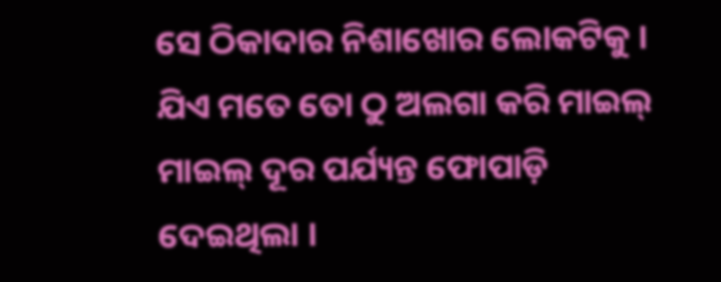ସେ ଠିକାଦାର ନିଶାଖୋର ଲୋକଟିକୁ । ଯିଏ ମତେ ତୋ ଠୁ ଅଲଗା କରି ମାଇଲ୍ ମାଇଲ୍ ଦୂର ପର୍ଯ୍ୟନ୍ତ ଫୋପାଡ଼ି ଦେଇଥିଲା ।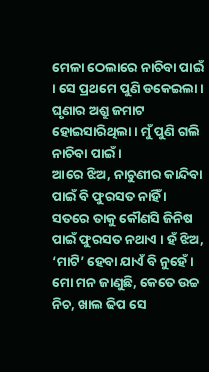ମେଳା ଠେଲାରେ ନାଚିବା ପାଇଁ । ସେ ପ୍ରଥମେ ପୁଣି ଡକେଇଲା । ଘୃଣାର ଅଶ୍ରୁ ଜମାଟ ହୋଇସାରିଥିଲା । ମୁଁ ପୁଣି ଗଲି ନାଚିବା ପାଇଁ ।
ଆରେ ଝିଅ, ନାଚୁଣୀର କାନ୍ଦିବା ପାଇଁ ବି ଫୁରସତ ନାହିଁ । ସତରେ ତାକୁ କୌଣସି ଜିନିଷ ପାଇଁ ଫୁରସତ ନଥାଏ । ହଁ ଝିଅ, ‘ମାଟି’ ହେବା ଯାଏଁ ବି ନୁହେଁ । ମୋ ମନ ଜାଣୁଛି, କେତେ ଉଚ୍ଚ ନିଚ, ଖାଲ ଢିପ ସେ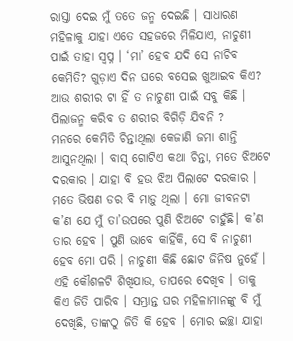ରାସ୍ତା ଦେଇ ମୁଁ ତତେ ଜନ୍ମ ଦେଇଛି । ସାଧାରଣ ମହିଳାକୁ ଯାହା ଏତେ ସହଜରେ ମିଳିଯାଏ, ନାଚୁଣୀ ପାଇଁ ତାହା ସ୍ୱପ୍ନ । ‘ମା’ ହେବ ଯଦି ସେ ନାଚିବ କେମିତି? ଗୁଡ଼ାଏ ଦିନ ଘରେ ବସେଇ ଖୁଆଇବ କିଏ? ଆଉ ଶରୀର ଟା ହିଁ ତ ନାଚୁଣୀ ପାଇଁ ସବୁ କିଛି । ପିଲାଜନ୍ମ କରିବ ତ ଶରୀର ବିଗିଡ଼ି ଯିବନି ?
ମନରେ କେମିତି ଚିନ୍ତାଥିଲା କେଜାଣି ଜମା ଶାନ୍ତି ଆସୁନଥିଲା । ବାସ୍ ଗୋଟିଏ କଥା ଚିନ୍ତା, ମତେ ଝିଅଟେ ଦରକାର । ଯାହା ବି ହଉ ଝିଅ ପିଲାଟେ ଦରକାର । ମତେ ଭିଷଣ ଡର ବି ମାଡ଼ୁ ଥିଲା । ମୋ ଜୀବନଟା କ’ଣ ଯେ ମୁଁ ତା’ଉପରେ ପୁଣି ଝିଅଟେ ଚାହୁଁଛି। କ’ଣ ତାର ହେବ । ପୁଣି ଭାବେ କାହିଁକି, ସେ ବି ନାଚୁଣୀ ହେବ ମୋ ପରି । ନାଚୁଣୀ କିଛି ଛୋଟ ଜିନିଷ ନୁହେଁ । ଏହି କୌଶଳଟି ଶିଖିଯାଉ, ତାପରେ ଦେଖିବ । ତାକୁ କିଏ ଜିତି ପାରିବ । ସମ୍ଭ୍ରାନ୍ତ ଘର ମହିଳାମାନଙ୍କୁ ବି ମୁଁ ଦେଖିଛି, ତାଙ୍କଠୁ ଜିତି କି ହେବ । ମୋର ଇଚ୍ଛା ଯାହା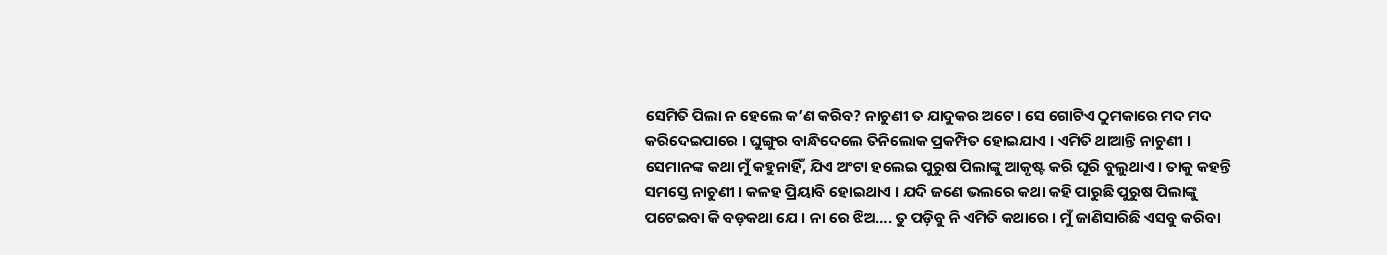ସେମିତି ପିଲା ନ ହେଲେ କ’ଣ କରିବ? ନାଚୁଣୀ ତ ଯାଦୁକର ଅଟେ । ସେ ଗୋଟିଏ ଠୁମକାରେ ମଦ ମଦ କରିଦେଇପାରେ । ଘୁଙ୍ଗୁର ବାନ୍ଧିଦେଲେ ତିନିଲୋକ ପ୍ରକମ୍ପିତ ହୋଇଯାଏ । ଏମିତି ଥାଆନ୍ତି ନାଚୁଣୀ ।
ସେମାନଙ୍କ କଥା ମୁଁ କହୁନାହିଁ, ଯିଏ ଅଂଟା ହଲେଇ ପୁରୁଷ ପିଲାଙ୍କୁ ଆକୃଷ୍ଟ କରି ଘୂରି ବୁଲୁଥାଏ । ତାକୁ କହନ୍ତି ସମସ୍ତେ ନାଚୁଣୀ । କଳହ ପ୍ରିୟାବି ହୋଇଥାଏ । ଯଦି ଜଣେ ଭଲରେ କଥା କହି ପାରୁଛି ପୁରୁଷ ପିଲାଙ୍କୁ ପଟେଇବା କି ବଡ଼କଥା ଯେ । ନା ରେ ଝିଅ…. ତୁ ପଡ଼ିବୁ ନି ଏମିତି କଥାରେ । ମୁଁ ଜାଣିସାରିଛି ଏସବୁ କରିବା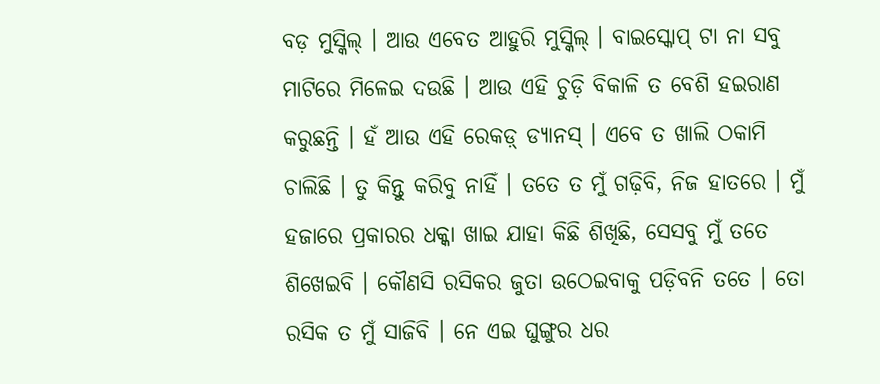ବଡ଼ ମୁସ୍କିଲ୍ । ଆଉ ଏବେତ ଆହୁରି ମୁସ୍କିଲ୍ । ବାଇସ୍କୋପ୍ ଟା ନା ସବୁ ମାଟିରେ ମିଳେଇ ଦଉଛି । ଆଉ ଏହି ଚୁଡ଼ି ବିକାଳି ତ ବେଶି ହଇରାଣ କରୁଛନ୍ତି । ହଁ ଆଉ ଏହି ରେକଡ଼୍ ଡ୍ୟାନସ୍ । ଏବେ ତ ଖାଲି ଠକାମି ଚାଲିଛି । ତୁ କିନ୍ତୁ କରିବୁ ନାହିଁ । ତତେ ତ ମୁଁ ଗଢ଼ିବି, ନିଜ ହାତରେ । ମୁଁ ହଜାରେ ପ୍ରକାରର ଧକ୍କା ଖାଇ ଯାହା କିଛି ଶିଖିଛି, ସେସବୁ ମୁଁ ତତେ ଶିଖେଇବି । କୌଣସି ରସିକର ଜୁତା ଉଠେଇବାକୁ ପଡ଼ିବନି ତତେ । ତୋ ରସିକ ତ ମୁଁ ସାଜିବି । ନେ ଏଇ ଘୁଙ୍ଗୁର ଧର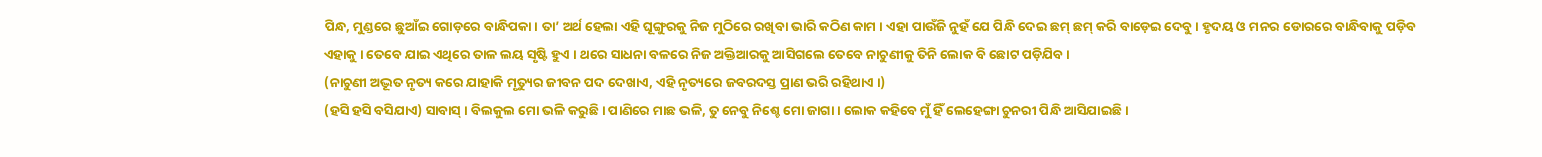ପିନ୍ଧ, ମୁଣ୍ଡରେ ଛୁଆଁଇ ଗୋଡ଼ରେ ବାନ୍ଧିପକା । ତା’ ଅର୍ଥ ହେଲା ଏହି ଘୂଙ୍ଗୁରକୁ ନିଜ ମୁଠିରେ ରଖିବା ଭାରି କଠିଣ କାମ । ଏହା ପାଉଁଜି ନୁହଁ ଯେ ପିନ୍ଧି ଦେଇ ଛମ୍ ଛମ୍ କରି ବାଡ଼େଇ ଦେବୁ । ହୃଦୟ ଓ ମନର ଡୋରରେ ବାନ୍ଧିବାକୁ ପଡ଼ିବ ଏହାକୁ । ତେବେ ଯାଇ ଏଥିରେ ତାଳ ଲୟ ସୃଷ୍ଟି ହୁଏ । ଥରେ ସାଧନା ବଳରେ ନିଜ ଅକ୍ତିଆରକୁ ଆସିଗଲେ ତେବେ ନାଚୁଣୀକୁ ତିନି ଲୋକ ବି ଛୋଟ ପଡ଼ିଯିବ ।
(ନାଚୁଣୀ ଅଦ୍ଭୂତ ନୃତ୍ୟ କରେ ଯାହାକି ମୃତ୍ୟୁର ଜୀବନ ପଦ ଦେଖାଏ, ଏହି ନୃତ୍ୟରେ ଜବରଦସ୍ତ ପ୍ରାଣ ଭରି ରହିଥାଏ ।)
(ହସି ହସି ବସିଯାଏ) ସାବାସ୍ । ବିଲକୁଲ ମୋ ଭଳି କରୁଛି । ପାଣିରେ ମାଛ ଭଳି, ତୁ ନେବୁ ନିଶ୍ଚେ ମୋ ଜାଗା । ଲୋକ କହିବେ ମୁଁ ହିଁ ଲେହେଙ୍ଗା ଚୁନରୀ ପିନ୍ଧି ଆସିଯାଇଛି ।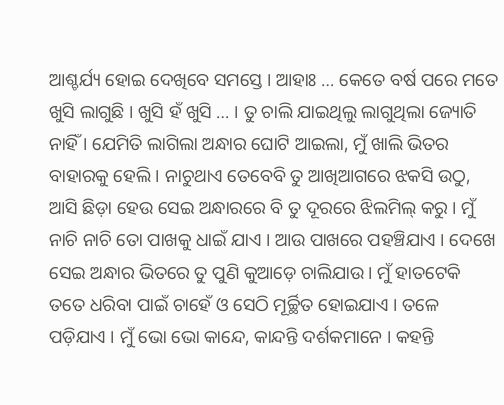ଆଶ୍ଚର୍ଯ୍ୟ ହୋଇ ଦେଖିବେ ସମସ୍ତେ । ଆହାଃ … କେତେ ବର୍ଷ ପରେ ମତେ ଖୁସି ଲାଗୁଛି । ଖୁସି ହଁ ଖୁସି … । ତୁ ଚାଲି ଯାଇଥିଲୁ ଲାଗୁଥିଲା ଜ୍ୟୋତି ନାହିଁ । ଯେମିତି ଲାଗିଲା ଅନ୍ଧାର ଘୋଟି ଆଇଲା, ମୁଁ ଖାଲି ଭିତର ବାହାରକୁ ହେଲି । ନାଚୁଥାଏ ତେବେବି ତୁ ଆଖିଆଗରେ ଝକସି ଉଠୁ, ଆସି ଛିଡ଼ା ହେଉ ସେଇ ଅନ୍ଧାରରେ ବି ତୁ ଦୂରରେ ଝିଲମିଲ୍ କରୁ । ମୁଁ ନାଚି ନାଚି ତୋ ପାଖକୁ ଧାଇଁ ଯାଏ । ଆଉ ପାଖରେ ପହଞ୍ଚିଯାଏ । ଦେଖେ ସେଇ ଅନ୍ଧାର ଭିତରେ ତୁ ପୁଣି କୁଆଡ଼େ ଚାଲିଯାଉ । ମୁଁ ହାତଟେକି ତତେ ଧରିବା ପାଇଁ ଚାହେଁ ଓ ସେଠି ମୂର୍ଚ୍ଛିତ ହୋଇଯାଏ । ତଳେ ପଡ଼ିଯାଏ । ମୁଁ ଭୋ ଭୋ କାନ୍ଦେ, କାନ୍ଦନ୍ତି ଦର୍ଶକମାନେ । କହନ୍ତି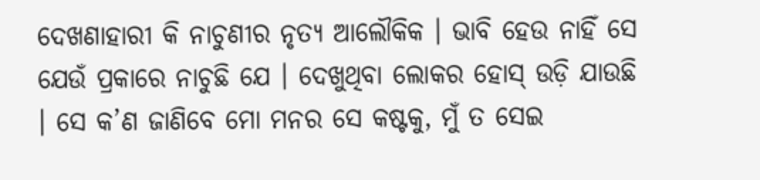ଦେଖଣାହାରୀ କି ନାଚୁଣୀର ନୃତ୍ୟ ଆଲୌକିକ । ଭାବି ହେଉ ନାହିଁ ସେ ଯେଉଁ ପ୍ରକାରେ ନାଚୁଛି ଯେ । ଦେଖୁଥିବା ଲୋକର ହୋସ୍ ଉଡ଼ି ଯାଉଛି । ସେ କ’ଣ ଜାଣିବେ ମୋ ମନର ସେ କଷ୍ଟକୁ, ମୁଁ ତ ସେଇ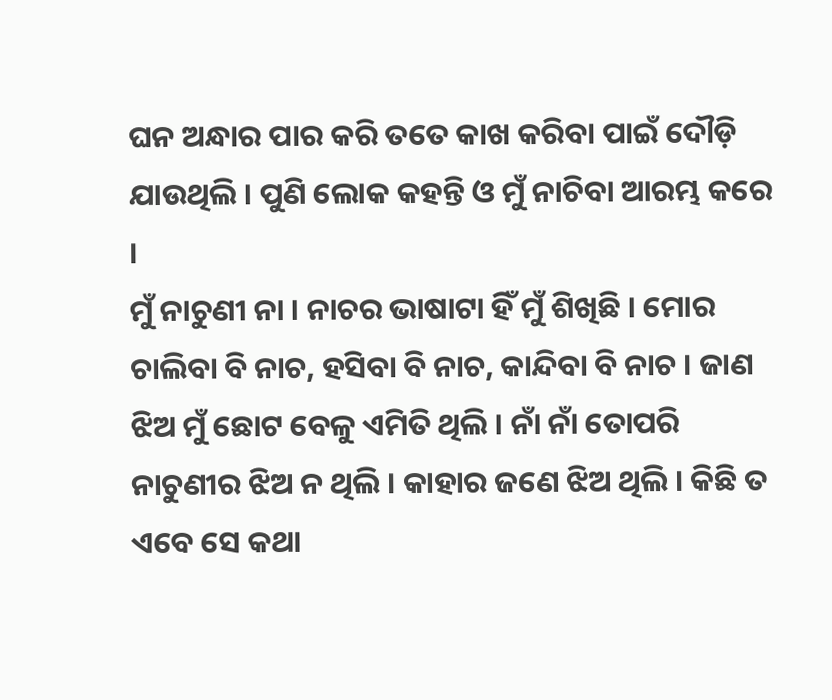ଘନ ଅନ୍ଧାର ପାର କରି ତତେ କାଖ କରିବା ପାଇଁ ଦୌଡ଼ି ଯାଉଥିଲି । ପୁଣି ଲୋକ କହନ୍ତି ଓ ମୁଁ ନାଚିବା ଆରମ୍ଭ କରେ ।
ମୁଁ ନାଚୁଣୀ ନା । ନାଚର ଭାଷାଟା ହିଁ ମୁଁ ଶିଖିଛି । ମୋର ଚାଲିବା ବି ନାଚ, ହସିବା ବି ନାଚ, କାନ୍ଦିବା ବି ନାଚ । ଜାଣ ଝିଅ ମୁଁ ଛୋଟ ବେଳୁ ଏମିତି ଥିଲି । ନାଁ ନାଁ ତୋପରି ନାଚୁଣୀର ଝିଅ ନ ଥିଲି । କାହାର ଜଣେ ଝିଅ ଥିଲି । କିଛି ତ ଏବେ ସେ କଥା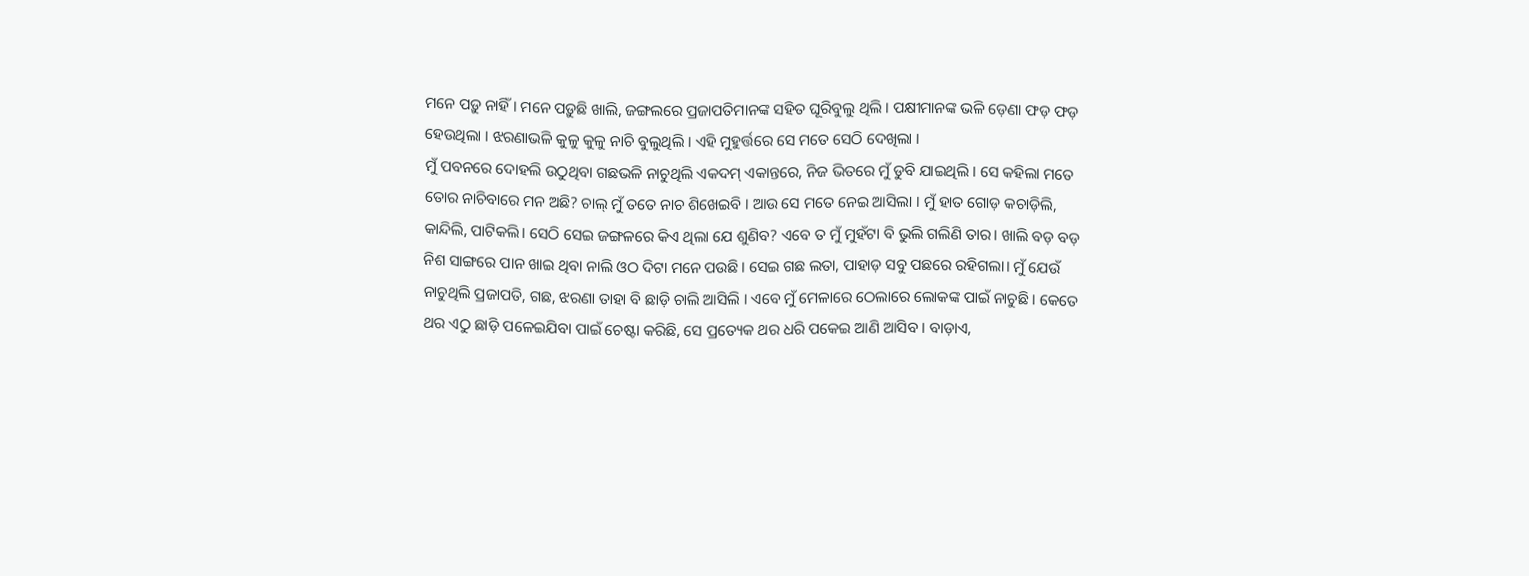ମନେ ପଡ଼ୁ ନାହିଁ । ମନେ ପଡ଼ୁଛି ଖାଲି, ଜଙ୍ଗଲରେ ପ୍ରଜାପତିମାନଙ୍କ ସହିତ ଘୂରିବୁଲୁ ଥିଲି । ପକ୍ଷୀମାନଙ୍କ ଭଳି ଡ଼େଣା ଫଡ଼ ଫଡ଼ ହେଉଥିଲା । ଝରଣାଭଳି କୁଳୁ କୁଳୁ ନାଚି ବୁଲୁଥିଲି । ଏହି ମୁହୁର୍ତ୍ତରେ ସେ ମତେ ସେଠି ଦେଖିଲା ।
ମୁଁ ପବନରେ ଦୋହଲି ଉଠୁଥିବା ଗଛଭଳି ନାଚୁଥିଲି ଏକଦମ୍ ଏକାନ୍ତରେ, ନିଜ ଭିତରେ ମୁଁ ଡୁବି ଯାଇଥିଲି । ସେ କହିଲା ମତେ ତୋର ନାଚିବାରେ ମନ ଅଛି? ଚାଲ୍ ମୁଁ ତତେ ନାଚ ଶିଖେଇବି । ଆଉ ସେ ମତେ ନେଇ ଆସିଲା । ମୁଁ ହାତ ଗୋଡ଼ କଚାଡ଼ିଲି, କାନ୍ଦିଲି, ପାଟିକଲି। ସେଠି ସେଇ ଜଙ୍ଗଳରେ କିଏ ଥିଲା ଯେ ଶୁଣିବ? ଏବେ ତ ମୁଁ ମୁହଁଟା ବି ଭୁଲି ଗଲିଣି ତାର। ଖାଲି ବଡ଼ ବଡ଼ ନିଶ ସାଙ୍ଗରେ ପାନ ଖାଇ ଥିବା ନାଲି ଓଠ ଦିଟା ମନେ ପଉଛି। ସେଇ ଗଛ ଲତା, ପାହାଡ଼ ସବୁ ପଛରେ ରହିଗଲା। ମୁଁ ଯେଉଁ ନାଚୁଥିଲି ପ୍ରଜାପତି, ଗଛ, ଝରଣା ତାହା ବି ଛାଡ଼ି ଚାଲି ଆସିଲି । ଏବେ ମୁଁ ମେଳାରେ ଠେଲାରେ ଲୋକଙ୍କ ପାଇଁ ନାଚୁଛି । କେତେ ଥର ଏଠୁ ଛାଡ଼ି ପଳେଇଯିବା ପାଇଁ ଚେଷ୍ଟା କରିଛି, ସେ ପ୍ରତ୍ୟେକ ଥର ଧରି ପକେଇ ଆଣି ଆସିବ । ବାଡ଼ାଏ,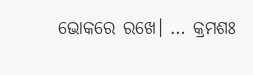ଭୋକରେ ରଖେ। … କ୍ରମଶଃ